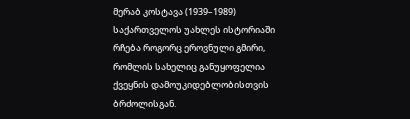მერაბ კოსტავა (1939–1989) საქართველოს უახლეს ისტორიაში რჩება როგორც ეროვნული გმირი, რომლის სახელიც განუყოფელია ქვეყნის დამოუკიდებლობისთვის ბრძოლისგან.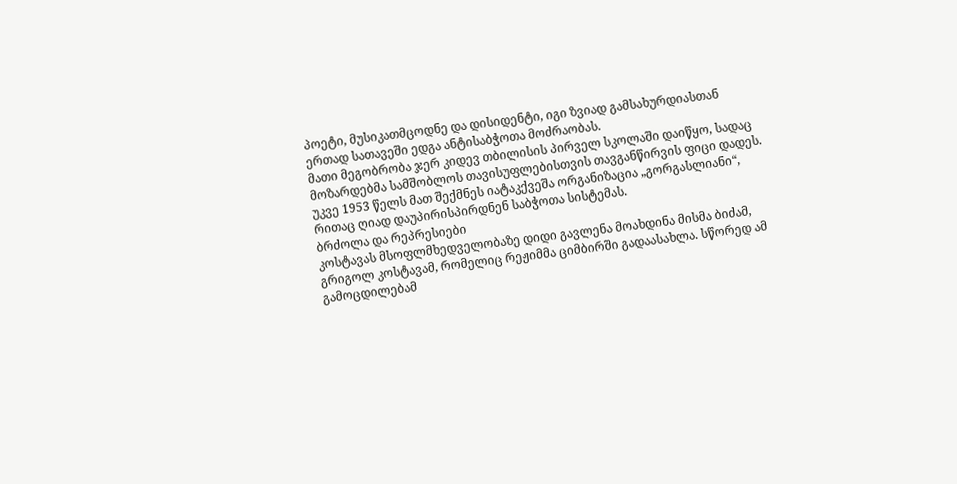პოეტი, მუსიკათმცოდნე და დისიდენტი, იგი ზვიად გამსახურდიასთან ერთად სათავეში ედგა ანტისაბჭოთა მოძრაობას.
მათი მეგობრობა ჯერ კიდევ თბილისის პირველ სკოლაში დაიწყო, სადაც მოზარდებმა სამშობლოს თავისუფლებისთვის თავგანწირვის ფიცი დადეს. უკვე 1953 წელს მათ შექმნეს იატაკქვეშა ორგანიზაცია „გორგასლიანი“, რითაც ღიად დაუპირისპირდნენ საბჭოთა სისტემას.
ბრძოლა და რეპრესიები
კოსტავას მსოფლმხედველობაზე დიდი გავლენა მოახდინა მისმა ბიძამ, გრიგოლ კოსტავამ, რომელიც რეჟიმმა ციმბირში გადაასახლა. სწორედ ამ გამოცდილებამ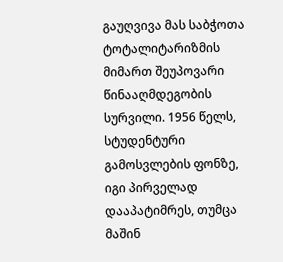გაუღვივა მას საბჭოთა ტოტალიტარიზმის მიმართ შეუპოვარი წინააღმდეგობის სურვილი. 1956 წელს, სტუდენტური გამოსვლების ფონზე, იგი პირველად დააპატიმრეს, თუმცა მაშინ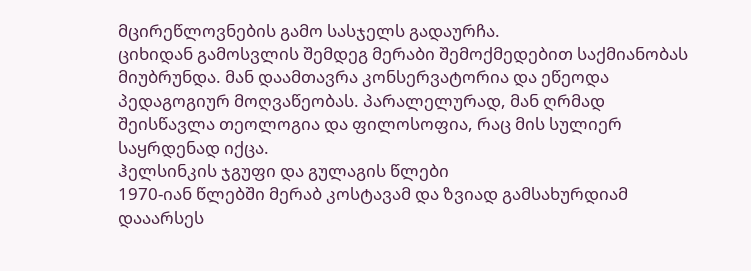მცირეწლოვნების გამო სასჯელს გადაურჩა.
ციხიდან გამოსვლის შემდეგ მერაბი შემოქმედებით საქმიანობას მიუბრუნდა. მან დაამთავრა კონსერვატორია და ეწეოდა პედაგოგიურ მოღვაწეობას. პარალელურად, მან ღრმად შეისწავლა თეოლოგია და ფილოსოფია, რაც მის სულიერ საყრდენად იქცა.
ჰელსინკის ჯგუფი და გულაგის წლები
1970-იან წლებში მერაბ კოსტავამ და ზვიად გამსახურდიამ დააარსეს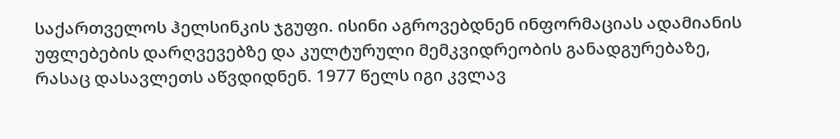საქართველოს ჰელსინკის ჯგუფი. ისინი აგროვებდნენ ინფორმაციას ადამიანის უფლებების დარღვევებზე და კულტურული მემკვიდრეობის განადგურებაზე, რასაც დასავლეთს აწვდიდნენ. 1977 წელს იგი კვლავ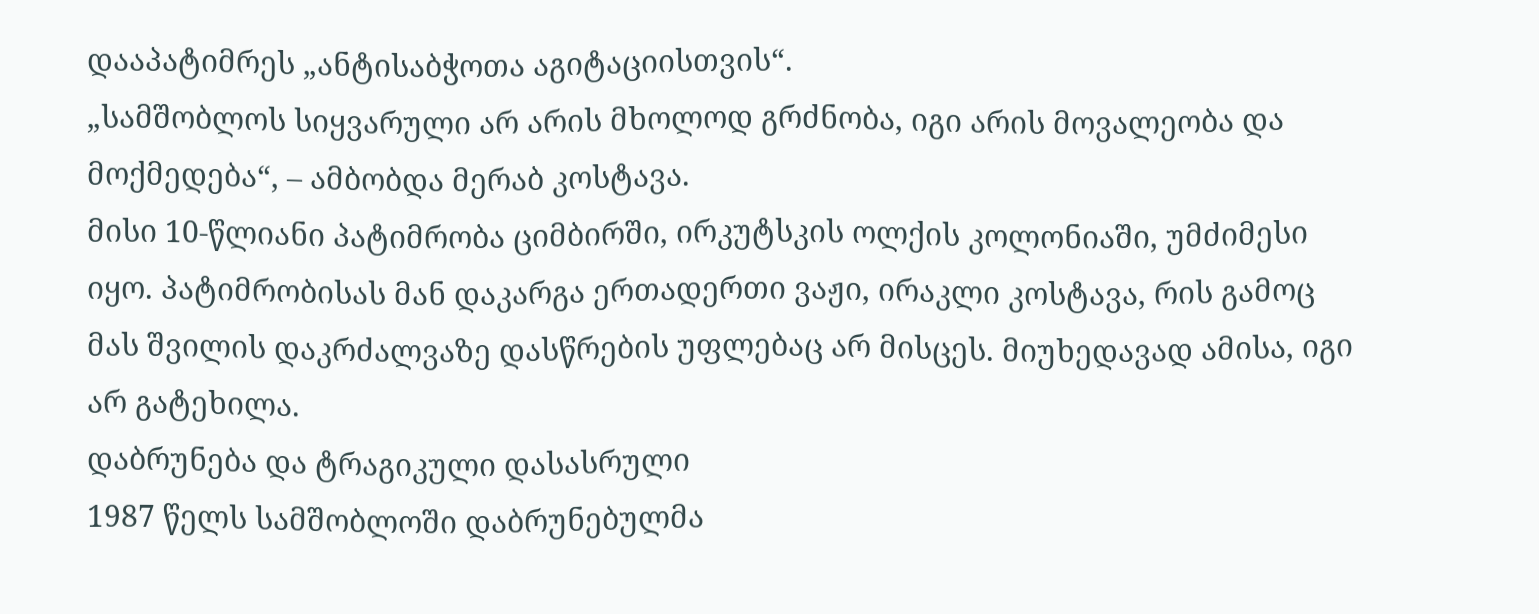დააპატიმრეს „ანტისაბჭოთა აგიტაციისთვის“.
„სამშობლოს სიყვარული არ არის მხოლოდ გრძნობა, იგი არის მოვალეობა და მოქმედება“, – ამბობდა მერაბ კოსტავა.
მისი 10-წლიანი პატიმრობა ციმბირში, ირკუტსკის ოლქის კოლონიაში, უმძიმესი იყო. პატიმრობისას მან დაკარგა ერთადერთი ვაჟი, ირაკლი კოსტავა, რის გამოც მას შვილის დაკრძალვაზე დასწრების უფლებაც არ მისცეს. მიუხედავად ამისა, იგი არ გატეხილა.
დაბრუნება და ტრაგიკული დასასრული
1987 წელს სამშობლოში დაბრუნებულმა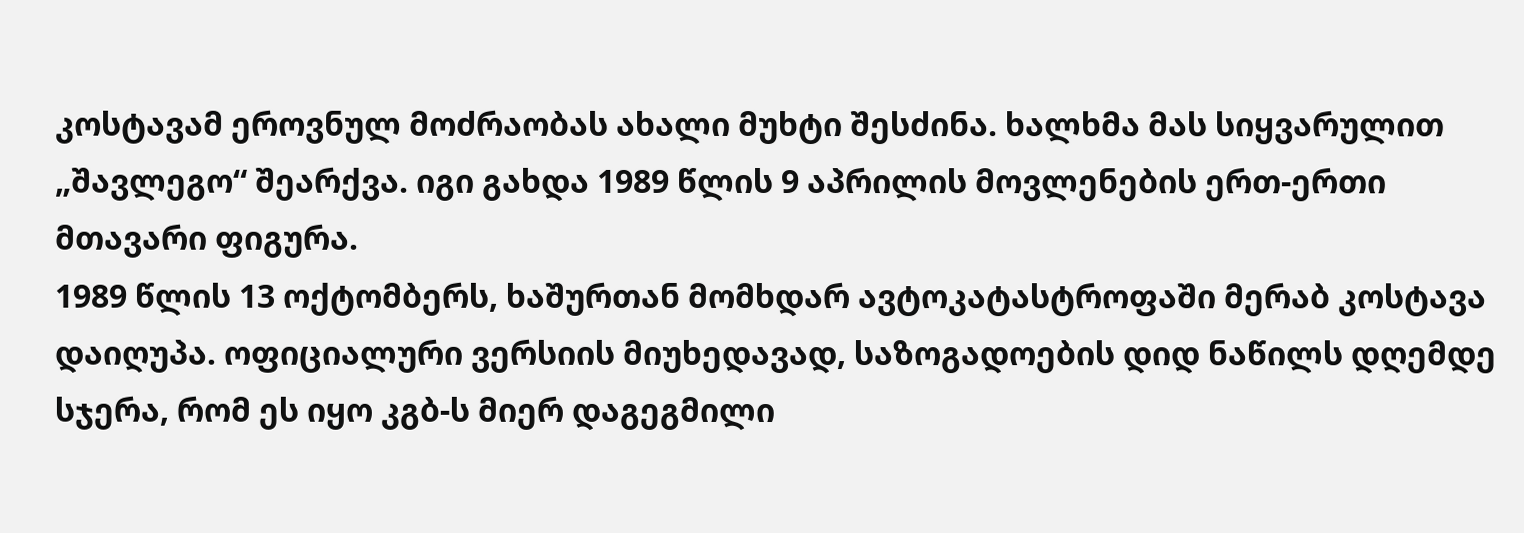კოსტავამ ეროვნულ მოძრაობას ახალი მუხტი შესძინა. ხალხმა მას სიყვარულით „შავლეგო“ შეარქვა. იგი გახდა 1989 წლის 9 აპრილის მოვლენების ერთ-ერთი მთავარი ფიგურა.
1989 წლის 13 ოქტომბერს, ხაშურთან მომხდარ ავტოკატასტროფაში მერაბ კოსტავა დაიღუპა. ოფიციალური ვერსიის მიუხედავად, საზოგადოების დიდ ნაწილს დღემდე სჯერა, რომ ეს იყო კგბ-ს მიერ დაგეგმილი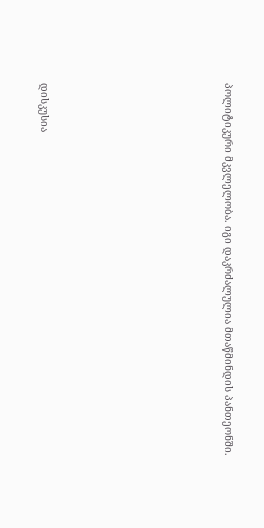პოლიტიკური მკვლელობა. იგი დაკრძალულია მთაწმინდის პანთეონში.







დისკუსია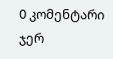0 კომენტარი
ჯერ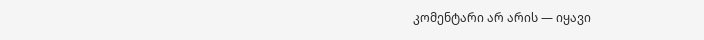კომენტარი არ არის — იყავი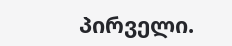პირველი.